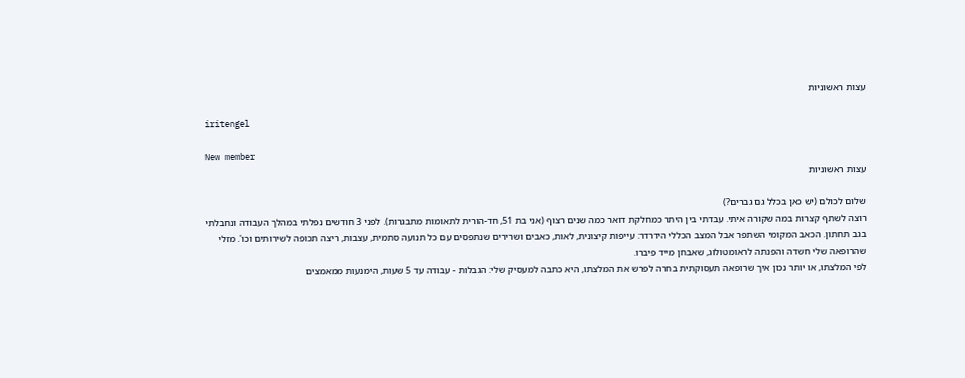עצות ראשוניות

iritengel

New member
עצות ראשוניות

שלום לכולם (יש כאן בכלל גם גברים?)
רוצה לשתף קצרות במה שקורה איתי. עבדתי בין היתר כמחלקת דואר כמה שנים רצוף (אני בת 51, חד-הורית לתאומות מתבגרות). לפני 3 חודשים נפלתי במהלך העבודה ונחבלתי בגב תחתון. הכאב המקומי השתפר אבל המצב הכללי הידרדר: עייפות קיצונית, לאות, כאבים ושרירים שנתפסים עם כל תנועה סתמית, עצבות, ריצה תכופה לשירותים וכו'. מזלי שהרופאה שלי חשדה והפנתה לראומטולוג, שאבחן מייד פיברו.
לפי המלצתו, או יותר נכון איך שרופאה תעסוקתית בחרה לפרש את המלצתו, היא כתבה למעסיק שלי: הגבלות - עבודה עד 5 שעות, הימנעות ממאמצים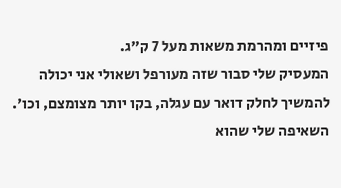פיזיים ומהרמת משאות מעל 7 ק"ג.
המעסיק שלי סבור שזה מעורפל ושאולי אני יכולה להמשיך לחלק דואר עם עגלה, בקו יותר מצומצם, וכו'. השאיפה שלי שהוא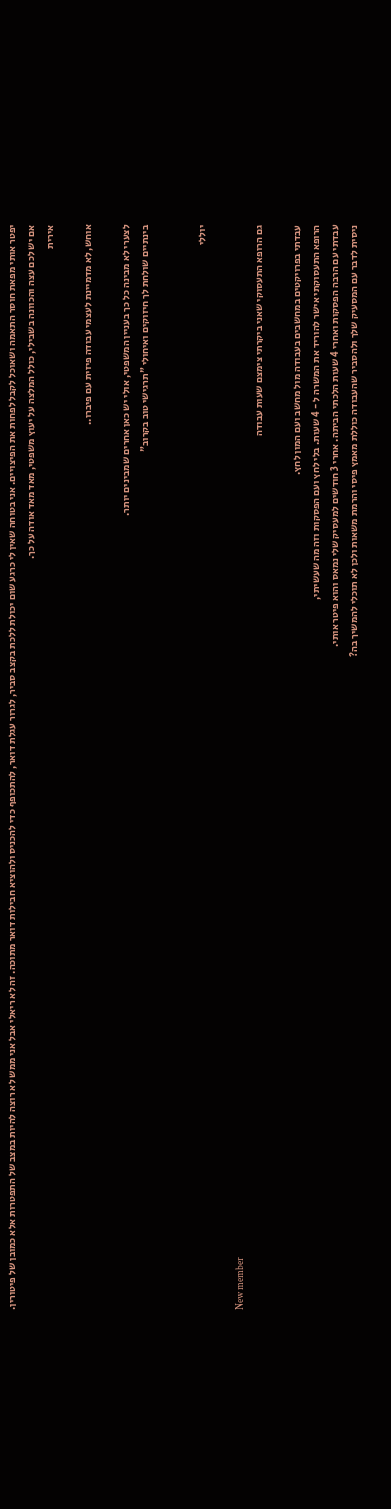יפטר אותי מפאת חוסר התאמה ושאוכל לקבל לפחות את הפיצויים. אני בטוחה שאין לי כרגע שום יכולת ללכת בקצב סביר, לגרור עגלת דואר, להתכופף כדי להכניס ולהוציא חבילות דואר מתוכה. זה לא ריאלי אבל אני ממש לא רוצה להיות במצב של התפטרות אלא כמובן של פיטורין.
אם יש לכם עצה והכוונה בשבילי, כולל המלצה על יעוץ משפטי, מאד מאד אודה על כך.
אירית

אוחש, לא מדמיינת לעצמי עבודה פיזית עם פיברו..

לצערי לא מבינה כל כך בעניין המשפטי, אולי יש כאן אחרים שמבינים יותר.
בינתיים שולחת לך חיזוקים ואיחולי "תרגישי טוב בקרוב"


יוללי

New member
גם הרופא התעסוקי שאני ביקרתי צימצם שעות עבודה

עבדתי בפרויקטים במחשבים בעבודה מול מחשב ועם המון לחץ.
הרופא התעסוקתי אישר להוריד את המשרה ל - 4 שעות. בלי לחץ ועם הפסקות וזה מה שעשיתי,
עבדתי עם הרבה הפסקות ואחרי 4 שעות הלכתי הביתה. אחרי 3 חודשים למעסיק שלי נמאס והוא פיטר אותי.
ניסית לדבר עם המסעיק שלך ולהסביר שהעבודה כוללת מאמץ פיסי והרמת משאות ולכן לא תוכלי להמשיך בה?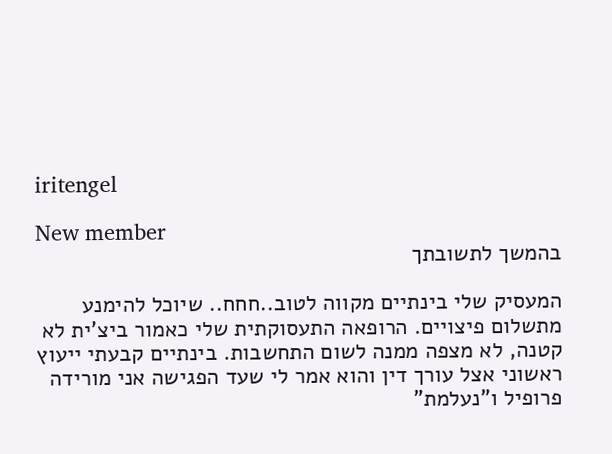iritengel

New member
בהמשך לתשובתך

המעסיק שלי בינתיים מקווה לטוב..חחח.. שיוכל להימנע מתשלום פיצויים. הרופאה התעסוקתית שלי כאמור ביצ'ית לא קטנה, לא מצפה ממנה לשום התחשבות. בינתיים קבעתי ייעוץ ראשוני אצל עורך דין והוא אמר לי שעד הפגישה אני מורידה פרופיל ו"נעלמת"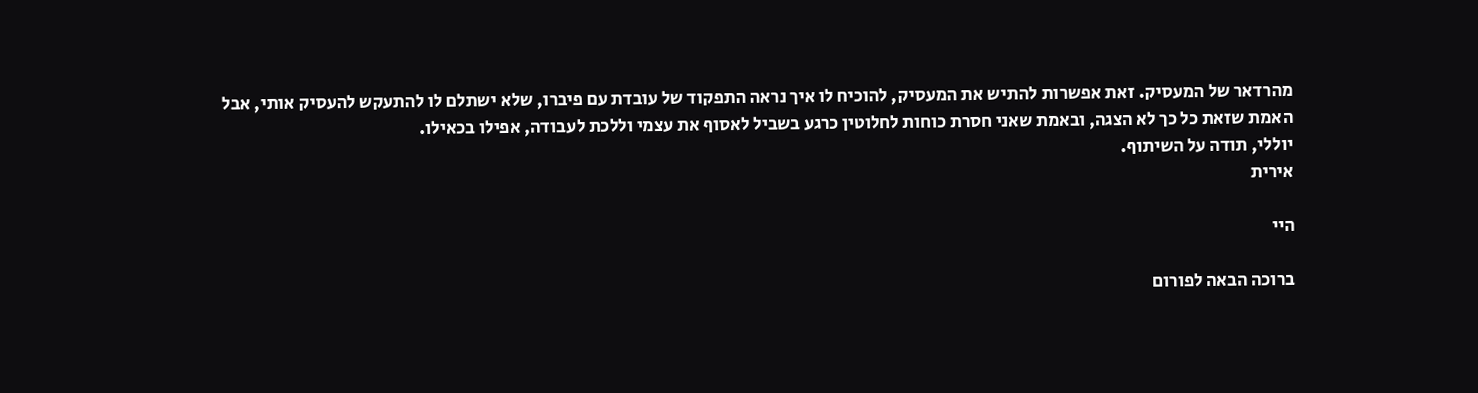מהרדאר של המעסיק. זאת אפשרות להתיש את המעסיק, להוכיח לו איך נראה התפקוד של עובדת עם פיברו, שלא ישתלם לו להתעקש להעסיק אותי, אבל האמת שזאת כל כך לא הצגה, ובאמת שאני חסרת כוחות לחלוטין כרגע בשביל לאסוף את עצמי וללכת לעבודה, אפילו בכאילו.
יוללי, תודה על השיתוף.
אירית

היי

ברוכה הבאה לפורום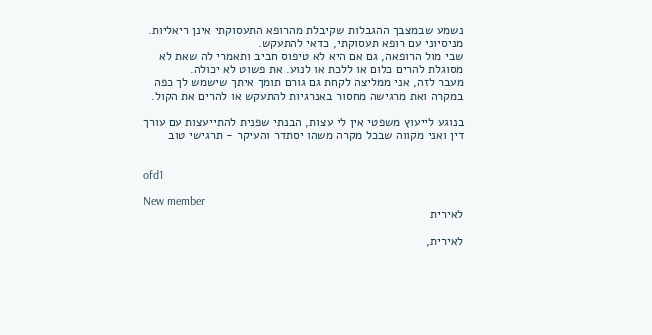נשמע שבמצבך ההגבלות שקיבלת מהרופא התעסוקתי אינן ריאליות.
מניסיוני עם רופא תעסוקתי, כדאי להתעקש.
שבי מול הרופאה, גם אם היא לא טיפוס חביב ותאמרי לה שאת לא מסוגלת להרים כלום או ללכת או לנוע. את פשוט לא יכולה.
מעבר לזה, אני ממליצה לקחת גם גורם תומך איתך שישמש לך כפה במקרה ואת מרגישה מחסור באנרגיות להתעקש או להרים את הקול.

בנוגע לייעוץ משפטי אין לי עצות, הבנתי שפנית להתייעצות עם עורך דין ואני מקווה שבכל מקרה משהו יסתדר והעיקר - תרגישי טוב


ofd1

New member
לאירית

לאירית,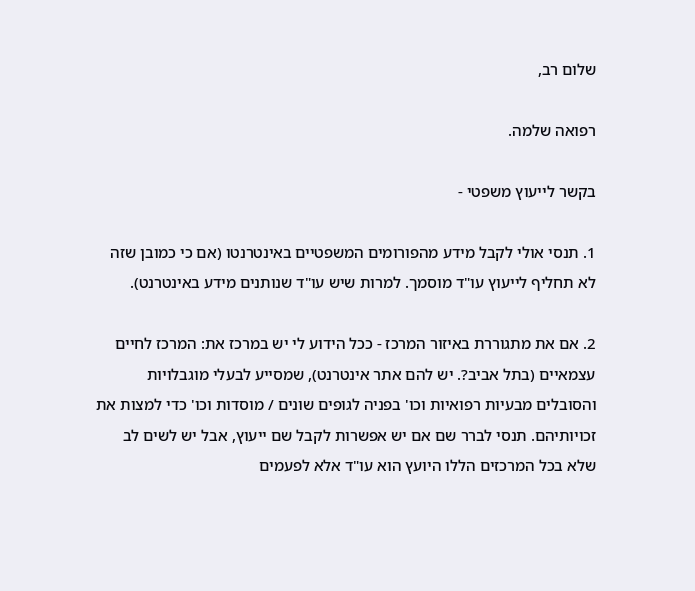שלום רב,

רפואה שלמה.

בקשר לייעוץ משפטי -

1. תנסי אולי לקבל מידע מהפורומים המשפטיים באינטרנטו (אם כי כמובן שזה לא תחליף לייעוץ עו"ד מוסמך. למרות שיש עו"ד שנותנים מידע באינטרנט).

2. אם את מתגוררת באיזור המרכז - ככל הידוע לי יש במרכז את: המרכז לחיים עצמאיים (בתל אביב?. יש להם אתר אינטרנט), שמסייע לבעלי מוגבלויות והסובלים מבעיות רפואיות וכו' בפניה לגופים שונים / מוסדות וכו' כדי למצות את זכויותיהם. תנסי לברר שם אם יש אפשרות לקבל שם ייעוץ, אבל יש לשים לב שלא בכל המרכזים הללו היועץ הוא עו"ד אלא לפעמים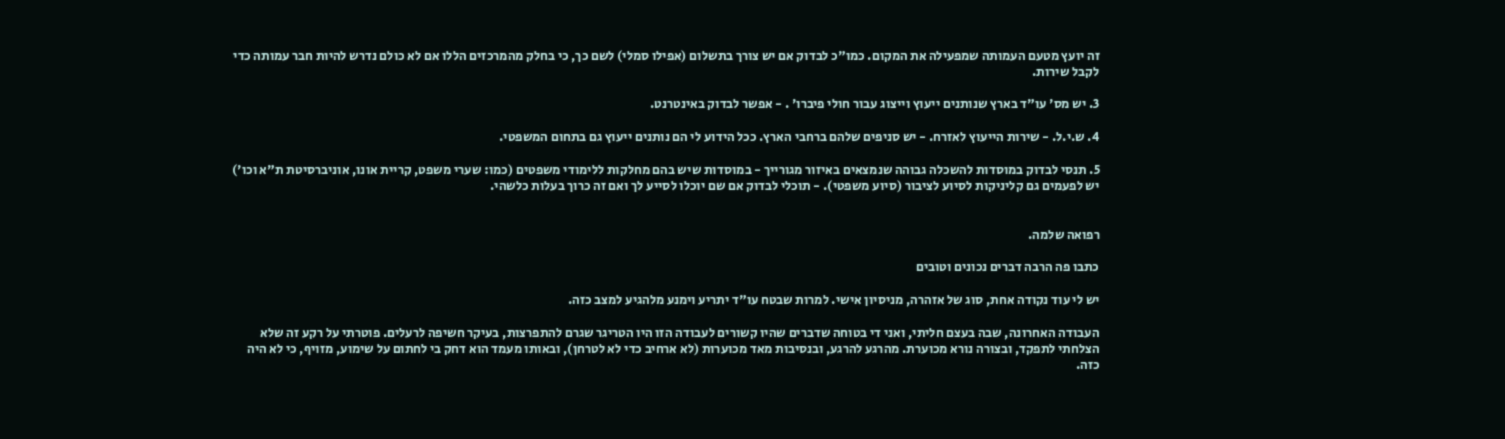זה יועץ מטעם העמותה שמפעילה את המקום. כמו"כ לבדוק אם יש צורך בתשלום (אפילו סמלי) לשם כך, כי בחלק מהמרכזים הללו אם לא כולם נדרש להיות חבר עמותה כדי לקבל שירות.

3. יש מס' עו"ד בארץ שנותנים ייעוץ וייצוג עבור חולי פיברו' . - אפשר לבדוק באינטרנט.

4. ש.י.ל. - שירות הייעוץ לאזרח. - יש סניפים שלהם ברחבי הארץ. ככל הידוע לי הם נותנים ייעוץ גם בתחום המשפטי.

5. תנסי לבדוק במוסדות להשכלה גבוהה שנמצאים באיזור מגורייך - במוסדות שיש בהם מחלקות ללימודי משפטים (כמו: שערי משפט, קריית אונו, אוניברסיטת ת"א וכו') יש לפעמים גם קליניקות לסיוע לציבור (סיוע משפטי). - תוכלי לבדוק אם שם יוכלו לסייע לך ואם זה כרוך בעלות כלשהי.


רפואה שלמה.

כתבו פה הרבה דברים נכונים וטובים

יש לי עוד נקודה אחת, סוג של אזהרה, מניסיון אישי. למרות שבטח עו"ד יתריע וימנע מלהגיע למצב כזה.

העבודה האחרונה, שבה בעצם חליתי, ואני די בטוחה שדברים שהיו קשורים לעבודה הזו היו הטריגר שגרם להתפרצות, בעיקר חשיפה לרעלים. פוטרתי על רקע זה שלא הצלחתי לתפקד, ובצורה נורא מכוערת. מהרגע להרגע, ובנסיבות מאד מכוערות (לא ארחיב כדי לא לטרחן), ובאותו מעמד הוא דחק בי לחתום על שימוע, מזויף, כי לא היה כזה.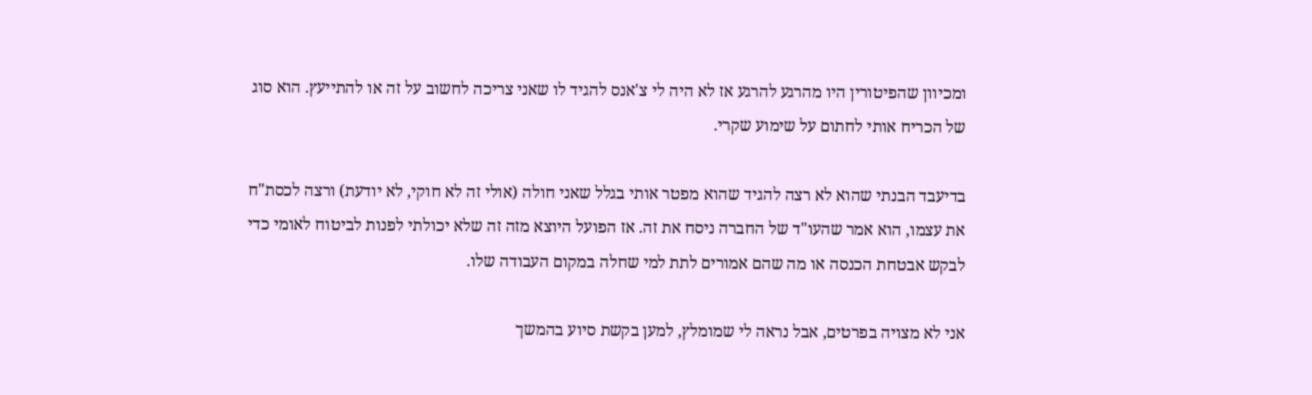ומכיוון שהפיטורין היו מהרגע להרגע אז לא היה לי צ'אנס להגיד לו שאני צריכה לחשוב על זה או להתייעץ. הוא סוג של הכריח אותי לחתום על שימוע שקרי.

בדיעבד הבנתי שהוא לא רצה להגיד שהוא מפטר אותי בגלל שאני חולה (אולי זה לא חוקי, לא יודעת) ורצה לכסת"ח את עצמו, הוא אמר שהעו"ד של החברה ניסח את זה. אז הפועל היוצא מזה זה שלא יכולתי לפנות לביטוח לאומי כדי לבקש אבטחת הכנסה או מה שהם אמורים לתת למי שחלה במקום העבודה שלו.

אני לא מצויה בפרטים, אבל נראה לי שמומלץ, למען בקשת סיוע בהמשך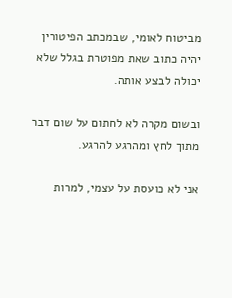מביטוח לאומי, שבמכתב הפיטורין יהיה כתוב שאת מפוטרת בגלל שלא יכולה לבצע אותה.

ובשום מקרה לא לחתום על שום דבר מתוך לחץ ומהרגע להרגע.

אני לא כועסת על עצמי, למרות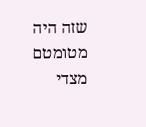שזה היה מטומטם מצדי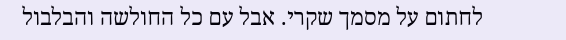לחתום על מסמך שקרי. אבל עם כל החולשה והבלבול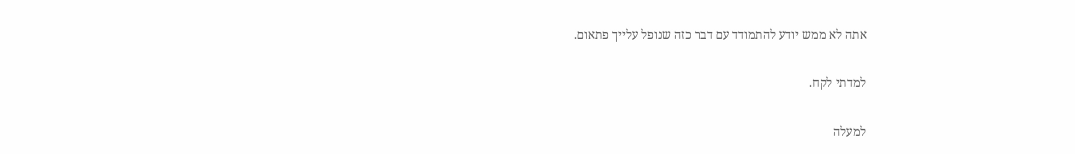אתה לא ממש יודע להתמודד עם דבר כזה שנופל עלייך פתאום.

למדתי לקח.

למעלה